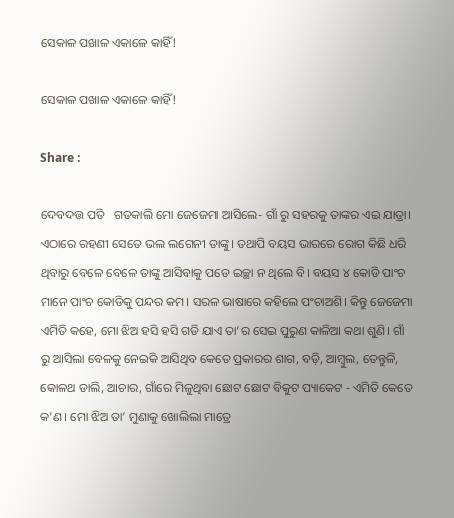ସେକାଳ ପଖାଳ ଏକାଳେ କାହିଁ!

ସେକାଳ ପଖାଳ ଏକାଳେ କାହିଁ!

Share :

ଦେବଦତ୍ତ ପତି   ଗତକାଲି ମୋ ଜେଜେମା ଆସିଲେ- ଗାଁ ରୁ ସହରକୁ ତାଙ୍କର ଏଇ ଯାତ୍ରା। ଏଠାରେ ରହଣୀ ସେତେ ଭଲ ଲଗେନୀ ତାଙ୍କୁ। ତଥାପି ବୟସ ଭାରରେ ରୋଗ କିଛି ଧରି ଥିବାରୁ ବେଳେ ବେଳେ ତାଙ୍କୁ ଆସିବାକୁ ପଡେ ଇଚ୍ଛା ନ ଥିଲେ ବି। ବୟସ ୪ କୋଡି ପାଂଚ ମାନେ ପାଂଚ କୋଡିକୁ ପନ୍ଦର କମ। ସରଳ ଭାଷାରେ କହିଲେ ପଂଚାଅଶି। କିନ୍ତୁ ଜେଜେମା ଏମିତି କହେ, ମୋ ଝିଅ ହସି ହସି ଗଡି ଯାଏ ତା’ର ସେଇ ପୁରୁଣ କାଳିଆ କଥା ଶୁଣି। ଗାଁ ରୁ ଆସିଲା ବେଳକୁ ନେଇକି ଆସିଥିବ କେତେ ପ୍ରକାରର ଶାଗ, ବଡ଼ି, ଆମ୍ବୁଲ, ତେନ୍ତୁଳି, କୋଳଥ ଡାଲି, ଆଚାର, ଗାଁରେ ମିଳୁଥିବା ଛୋଟ ଛୋଟ ବିକୁଟ ପ୍ୟାକେଟ - ଏମିତି କେତେ କ’ଣ। ମୋ ଝିଅ ତା’ ମୁଣାକୁ ଖୋଲିଲା ମାତ୍ରେ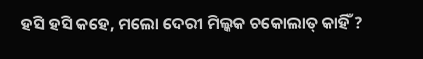ହସି ହସି କହେ, ମଲୋ ଦେରୀ ମିଲ୍କକ ଚକୋଲାତ୍ କାହିଁ ?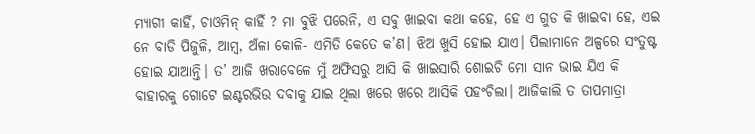ମ୍ୟାଗୀ କାହିଁ, ଚାଓମିନ୍ କାହିଁ ? ମା ବୁଝି ପରେନି, ଏ ସବୁ ଖାଇବା କଥା କହେ, ହେ ଏ ଗୁଡ କି ଖାଇବା ହେ, ଏଇ ନେ ବାଡି ପିଜୁଳି, ଆମ୍ବ, ଅଁଳା କୋଳି- ଏମିତି କେତେ କ’ଣ। ଝିଅ ଖୁସି ହୋଇ ଯାଏ। ପିଲାମାନେ ଅଳ୍ପରେ ସଂତୁଷ୍ଟ ହୋଇ ଯାଆନ୍ତି। ତ’ ଆଜି ଖରାବେଳେ ମୁଁ ଅଫିସରୁ ଆସି କି ଖାଇସାରି ଶୋଇଚି ମୋ ସାନ ଭାଇ ଯିଏ କି ବାହାରକୁ ଗୋଟେ ଇଣ୍ଟରଭିଉ ଦବାକୁ ଯାଇ ଥିଲା ଖରେ ଖରେ ଆସିକି ପହଂଚିଲା। ଆଜିକାଲି ତ ତାପମାତ୍ରା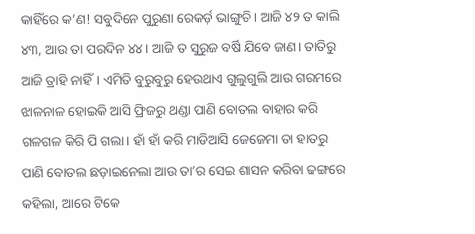କାହିଁରେ କ’ଣ! ସବୁଦିନେ ପୁରୁଣା ରେକର୍ଡ଼ ଭାଙ୍ଗୁଚି। ଆଜି ୪୨ ତ କାଲି ୪୩, ଆଉ ତା ପରଦିନ ୪୪। ଆଜି ତ ସୁରୁଜ ବର୍ଷି ଯିବେ ଜାଣ। ତାତିରୁ ଆଜି ତ୍ରାହି ନାହିଁ। ଏମିତି ବୁରୁବୁରୁ ହେଉଥାଏ ଗୁଲୁଗୁଲି ଆଉ ଗରମରେ ଝାଳନାଳ ହୋଇକି ଆସି ଫ୍ରିଜରୁ ଥଣ୍ଡା ପାଣି ବୋତଲ ବାହାର କରି  ଗଳଗଳ କିରି ପି ଗଲା। ହାଁ ହାଁ କରି ମାଡିଆସି ଜେଜେମା ତା ହାତରୁ ପାଣି ବୋତଲ ଛଡ଼ାଇନେଲା ଆଉ ତା’ର ସେଇ ଶାସନ କରିବା ଢଙ୍ଗରେ କହିଲା, ଆରେ ଟିକେ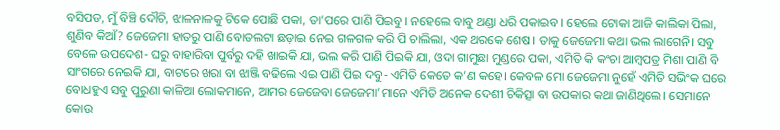ବସିପଡ, ମୁଁ ବିଞ୍ଚି ଦୌଚି, ଝାଳନାଳକୁ ଟିକେ ପୋଛି ପକା, ତା’ପରେ ପାଣି ପିଇବୁ। ନହେଲେ ବାବୁ ଥଣ୍ଡା ଧରି ପକାଇବ। ହେଲେ ଟୋକା ଆଜି କାଲିକା ପିଲା, ଶୁଣିବ କିଆଁ? ଜେଜେମା ହାତରୁ ପାଣି ବୋତଲଟା ଛଡ଼ାଇ ନେଇ ଗଳଗଳ କରି ପି ଚାଲିଲା, ଏକ ଥରକେ ଶେଷ। ତାକୁ ଜେଜେମା କଥା ଭଲ ଲାଗେନି। ସବୁ ବେଳେ ଉପଦେଶ- ଘରୁ ବାହାରିବା ପୁର୍ବରୁ ଦହି ଖାଇକି ଯା, ଭଲ କରି ପାଣି ପିଇକି ଯା, ଓଦା ଗାମୁଛା ମୁଣ୍ଡରେ ପକା, ଏମିତି କି କଂଚା ଆମ୍ବପତ୍ର ମିଶା ପାଣି ବି ସାଂଗରେ ନେଇକି ଯା, ବାଟରେ ଖରା ବା ଝାଞ୍ଜି ବଢିଲେ ଏଇ ପାଣି ପିଇ ଦବୁ- ଏମିତି କେତେ କ’ଣ କହେ। କେବଳ ମୋ ଜେଜେମା ନୁହେଁ ଏମିତି ସଭିଂକ ଘରେ ବୋଧହୁଏ ସବୁ ପୁରୁଣା କାଳିଆ ଲୋକମାନେ, ଆମର ଜେଜେବା ଜେଜେମା’ମାନେ ଏମିତି ଅନେକ ଦେଶୀ ଚିକିତ୍ସା ବା ଉପକାର କଥା ଜାଣିଥିଲେ। ସେମାନେ କୋଉ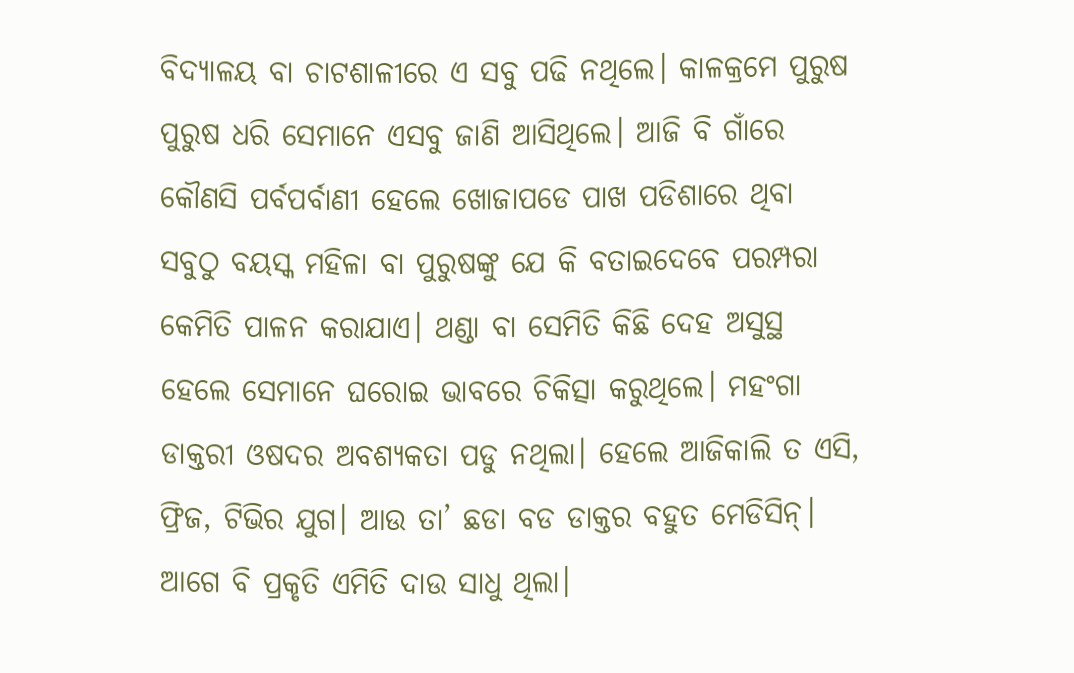ବିଦ୍ୟାଳୟ ବା ଚାଟଶାଳୀରେ ଏ ସବୁ ପଢି ନଥିଲେ। କାଳକ୍ରମେ ପୁରୁଷ ପୁରୁଷ ଧରି ସେମାନେ ଏସବୁ ଜାଣି ଆସିଥିଲେ। ଆଜି ବି ଗାଁରେ କୌଣସି ପର୍ବପର୍ବାଣୀ ହେଲେ ଖୋଜାପଡେ ପାଖ ପଡିଶାରେ ଥିବା ସବୁଠୁ ବୟସ୍କ ମହିଳା ବା ପୁରୁଷଙ୍କୁ ଯେ କି ବତାଇଦେବେ ପରମ୍ପରା କେମିତି ପାଳନ କରାଯାଏ। ଥଣ୍ଡା ବା ସେମିତି କିଛି ଦେହ ଅସୁସ୍ଥ ହେଲେ ସେମାନେ ଘରୋଇ ଭାବରେ ଚିକିତ୍ସା କରୁଥିଲେ। ମହଂଗା ଡାକ୍ତରୀ ଓଷଦର ଅବଶ୍ୟକତା ପଡୁ ନଥିଲା। ହେଲେ ଆଜିକାଲି ତ ଏସି, ଫ୍ରିଜ, ଟିଭିର ଯୁଗ। ଆଉ ତା’ ଛଡା ବଡ ଡାକ୍ତର ବହୁତ ମେଡିସିନ୍। ଆଗେ ବି ପ୍ରକୃତି ଏମିତି ଦାଉ ସାଧୁ ଥିଲା।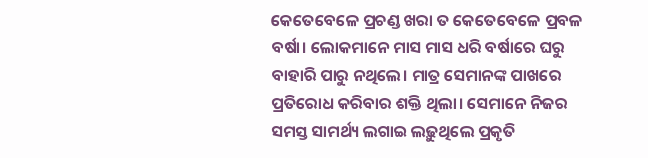କେତେବେଳେ ପ୍ରଚଣ୍ଡ ଖରା ତ କେତେବେଳେ ପ୍ରବଳ ବର୍ଷା। ଲୋକମାନେ ମାସ ମାସ ଧରି ବର୍ଷାରେ ଘରୁ ବାହାରି ପାରୁ ନଥିଲେ। ମାତ୍ର ସେମାନଙ୍କ ପାଖରେ ପ୍ରତିରୋଧ କରିବାର ଶକ୍ତି ଥିଲା। ସେମାନେ ନିଜର ସମସ୍ତ ସାମର୍ଥ୍ୟ ଲଗାଇ ଲଢ଼ୁଥିଲେ ପ୍ରକୃତି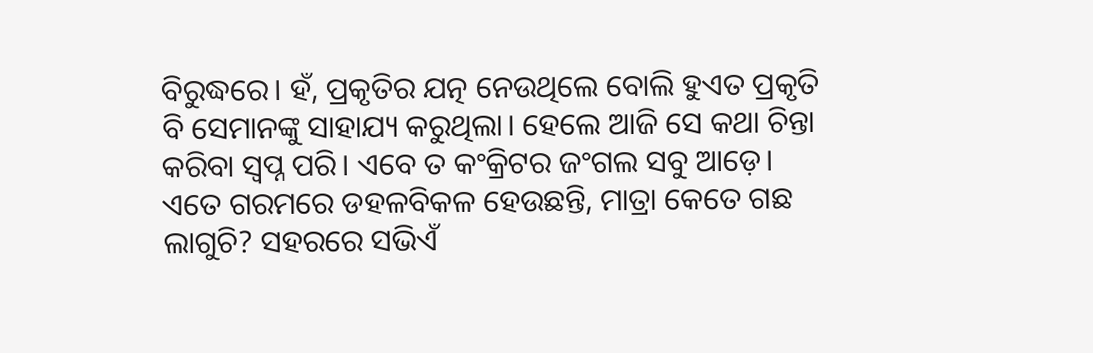ବିରୁଦ୍ଧରେ। ହଁ, ପ୍ରକୃତିର ଯତ୍ନ ନେଉଥିଲେ ବୋଲି ହୁଏତ ପ୍ରକୃତି ବି ସେମାନଙ୍କୁ ସାହାଯ୍ୟ କରୁଥିଲା। ହେଲେ ଆଜି ସେ କଥା ଚିନ୍ତା କରିବା ସ୍ବପ୍ନ ପରି। ଏବେ ତ କଂକ୍ରିଟର ଜଂଗଲ ସବୁ ଆଡ଼େ। ଏତେ ଗରମରେ ଡହଳବିକଳ ହେଉଛନ୍ତି, ମାତ୍ରା କେତେ ଗଛ ଲାଗୁଚି? ସହରରେ ସଭିଏଁ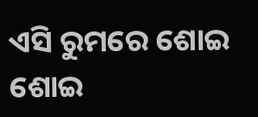ଏସି ରୁମରେ ଶୋଇ ଶୋଇ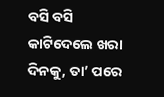ବସି ବସି କାଟିଦେଲେ ଖରା ଦିନକୁ, ତା’ ପରେ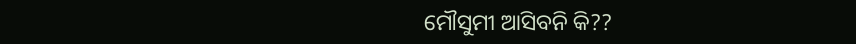ମୌସୁମୀ ଆସିବନି କି??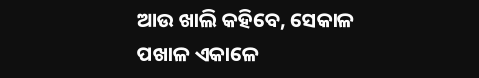ଆଉ ଖାଲି କହିବେ, ସେକାଳ ପଖାଳ ଏକାଳେ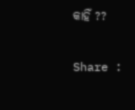କାହିଁ ??

Share :